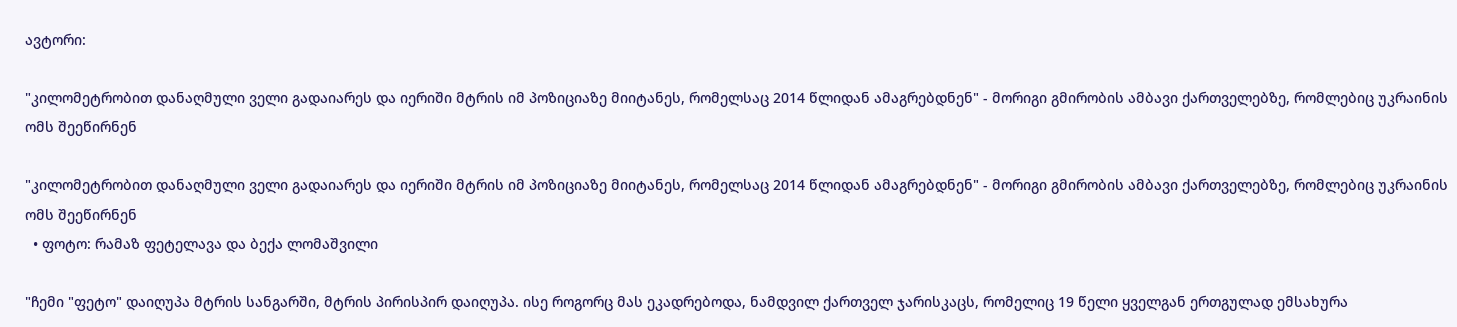ავტორი:

"კილომეტრობით დანაღმული ველი გადაიარეს და იერიში მტრის იმ პოზიციაზე მიიტანეს, რომელსაც 2014 წლიდან ამაგრებდნენ" - მორიგი გმირობის ამბავი ქართველებზე, რომლებიც უკრაინის ომს შეეწირნენ

"კილომეტრობით დანაღმული ველი გადაიარეს და იერიში მტრის იმ პოზიციაზე მიიტანეს, რომელსაც 2014 წლიდან ამაგრებდნენ" - მორიგი გმირობის ამბავი ქართველებზე, რომლებიც უკრაინის ომს შეეწირნენ
  • ფოტო: რამაზ ფეტელავა და ბექა ლომაშვილი

"ჩემი "ფეტო" დაიღუპა მტრის სანგარში, მტრის პირისპირ დაიღუპა. ისე როგორც მას ეკადრებოდა, ნამდვილ ქართველ ჯარისკაცს, რომელიც 19 წელი ყველგან ერთგულად ემსახურა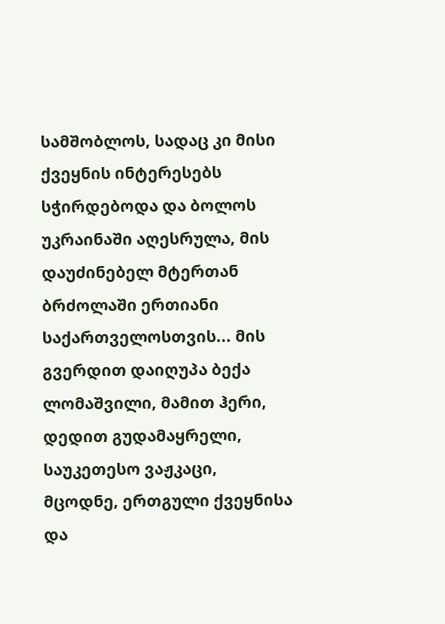სამშობლოს, სადაც კი მისი ქვეყნის ინტერესებს სჭირდებოდა და ბოლოს უკრაინაში აღესრულა, მის დაუძინებელ მტერთან ბრძოლაში ერთიანი საქართველოსთვის... მის გვერდით დაიღუპა ბექა ლომაშვილი, მამით ჰერი, დედით გუდამაყრელი, საუკეთესო ვაჟკაცი, მცოდნე, ერთგული ქვეყნისა და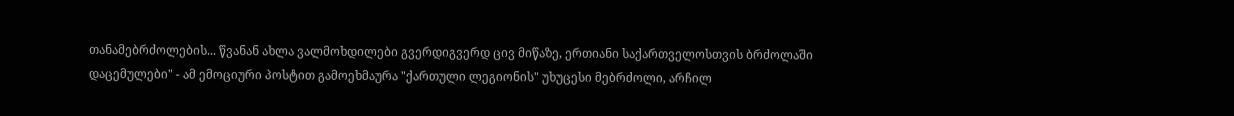თანამებრძოლების... წვანან ახლა ვალმოხდილები გვერდიგვერდ ცივ მიწაზე, ერთიანი საქართველოსთვის ბრძოლაში დაცემულები" - ამ ემოციური პოსტით გამოეხმაურა "ქართული ლეგიონის" უხუცესი მებრძოლი, არჩილ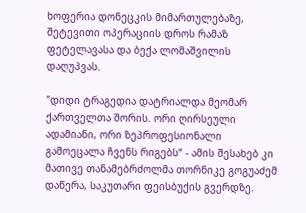ხოფერია დონეცკის მიმართულებაზე, შეტევითი ოპერაციის დროს რამაზ ფეტელავასა და ბექა ლომაშვილის დაღუპვას.

"დიდი ტრაგედია დატრიალდა მეომარ ქართველთა შორის. ორი ღირსეული ადამიანი, ორი ზეპროფესიონალი გამოეცალა ჩვენს რიგებს“ - ამის შესახებ კი მათივე თანამებრძოლმა თორნიკე გოგუაძემ დაწერა, საკუთარი ფეისბუქის გვერდზე.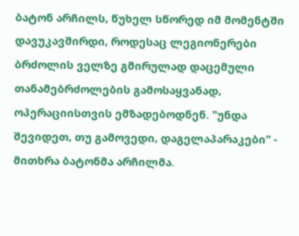ბატონ არჩილს, წუხელ სწორედ იმ მომენტში დავუკავშირდი, როდესაც ლეგიონერები ბრძოლის ველზე გმირულად დაცემული თანამებრძოლების გამოსაყვანად, ოპერაციისთვის ემზადებოდნენ. "უნდა შევიდეთ, თუ გამოვედი, დაგელაპარაკები" - მითხრა ბატონმა არჩილმა.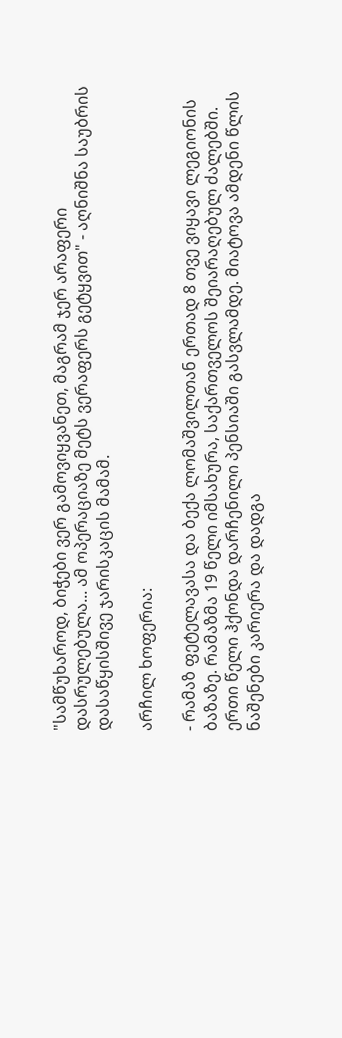"სამწუხაროდ, ბიჭები ვერ გამოვიყვანეთ, მაგრამ ჯერ არაფერი დასრულებულა... ამ ოპერაციაზე მეტს ვერაფერს გეტყვით" - აღნიშნა საუბრის დასაწყისშივე ჯარისკაცის მამამ.

არჩილ ხოფერია:

- რამაზ ფეტელავასა და ბექა ლომაშვილთან ერთად 8 თვე ვიყავი ლეგიონის ბაზაზე. რამაზმა 19 წელი იმსახურა, საქართველოს შეიარაღებულ ძალებში. ერთი წელი ჰქონდა დარჩენილი პენსიაში გასვლამდე. მიატოვა ამდენი წლის ნაშენები კარიერა და დადგა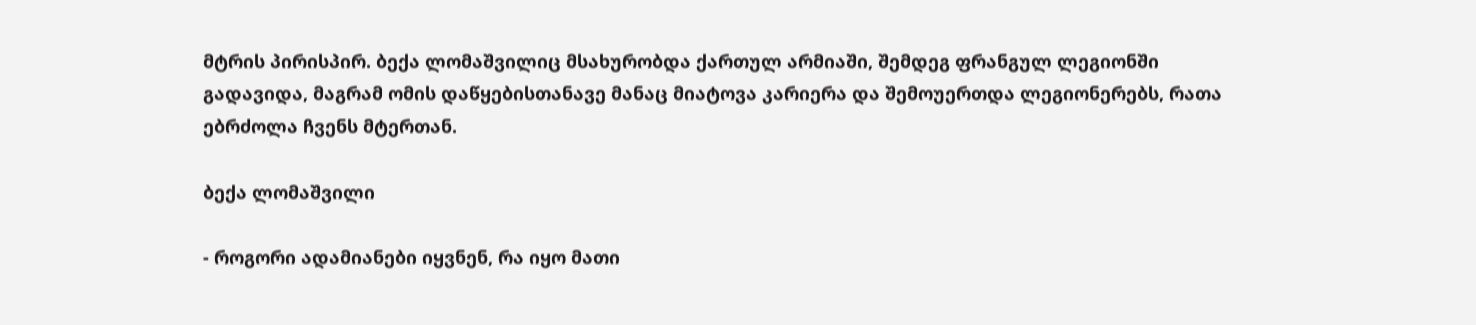მტრის პირისპირ. ბექა ლომაშვილიც მსახურობდა ქართულ არმიაში, შემდეგ ფრანგულ ლეგიონში გადავიდა, მაგრამ ომის დაწყებისთანავე მანაც მიატოვა კარიერა და შემოუერთდა ლეგიონერებს, რათა ებრძოლა ჩვენს მტერთან.

ბექა ლომაშვილი

- როგორი ადამიანები იყვნენ, რა იყო მათი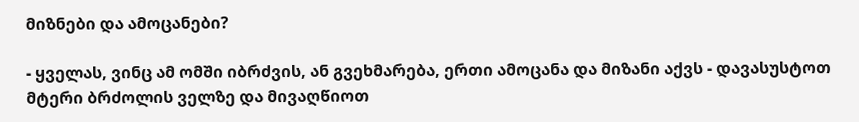მიზნები და ამოცანები?

- ყველას, ვინც ამ ომში იბრძვის, ან გვეხმარება, ერთი ამოცანა და მიზანი აქვს - დავასუსტოთ მტერი ბრძოლის ველზე და მივაღწიოთ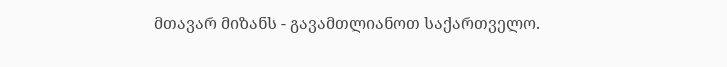მთავარ მიზანს - გავამთლიანოთ საქართველო.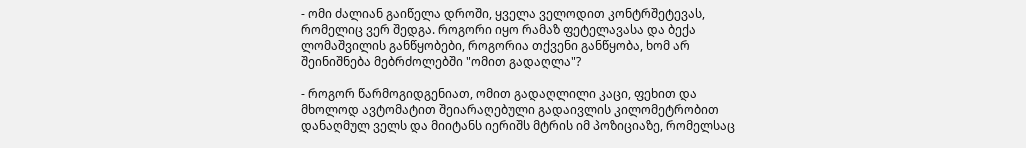- ომი ძალიან გაიწელა დროში, ყველა ველოდით კონტრშეტევას, რომელიც ვერ შედგა. როგორი იყო რამაზ ფეტელავასა და ბექა ლომაშვილის განწყობები, როგორია თქვენი განწყობა, ხომ არ შეინიშნება მებრძოლებში "ომით გადაღლა"?

- როგორ წარმოგიდგენიათ, ომით გადაღლილი კაცი, ფეხით და მხოლოდ ავტომატით შეიარაღებული გადაივლის კილომეტრობით დანაღმულ ველს და მიიტანს იერიშს მტრის იმ პოზიციაზე, რომელსაც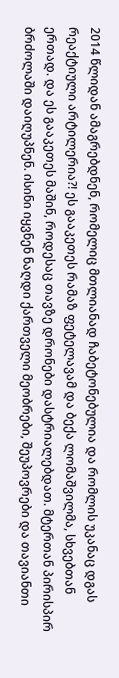2014 წლიდან ამაგრებდნენ, რომელიც მთლიანად ჩაბეტონებულია და რომლის უკანაც დგას რეაქტიული არტილერია?! ეს გააკეთეს რამაზ ფეტელავამ და ბექა ლომაშვილმა, სხვებთან ერთად. და ეს გააკეთეს მაშინ, როდესაც თავზე დრონები დასტრიალებდათ. მტერთან პირისპირ ბრძოლაში დაიღუპნენ. ისინი იყვნენ ნაღდი ქართველი მეობრები, შეუპოვრები და თავიანთი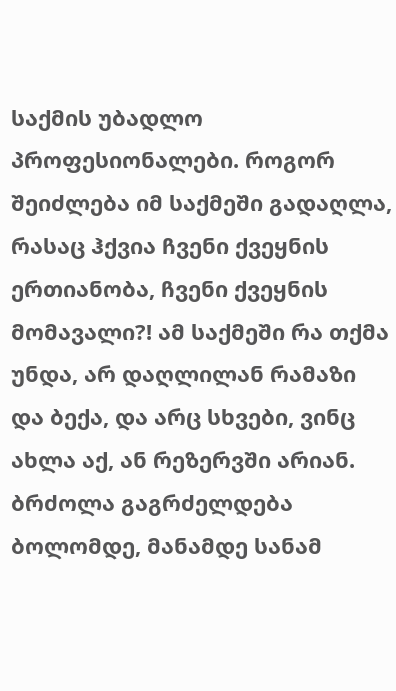საქმის უბადლო პროფესიონალები. როგორ შეიძლება იმ საქმეში გადაღლა, რასაც ჰქვია ჩვენი ქვეყნის ერთიანობა, ჩვენი ქვეყნის მომავალი?! ამ საქმეში რა თქმა უნდა, არ დაღლილან რამაზი და ბექა, და არც სხვები, ვინც ახლა აქ, ან რეზერვში არიან. ბრძოლა გაგრძელდება ბოლომდე, მანამდე სანამ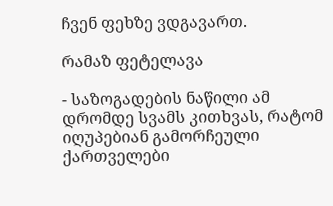ჩვენ ფეხზე ვდგავართ.

რამაზ ფეტელავა

- საზოგადების ნაწილი ამ დრომდე სვამს კითხვას, რატომ იღუპებიან გამორჩეული ქართველები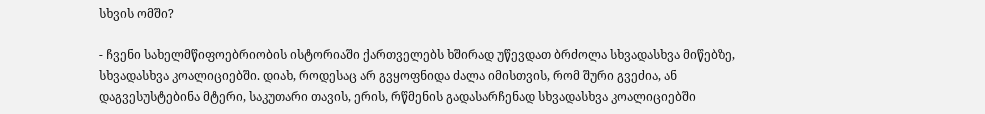სხვის ომში?

- ჩვენი სახელმწიფოებრიობის ისტორიაში ქართველებს ხშირად უწევდათ ბრძოლა სხვადასხვა მიწებზე, სხვადასხვა კოალიციებში. დიახ, როდესაც არ გვყოფნიდა ძალა იმისთვის, რომ შური გვეძია, ან დაგვესუსტებინა მტერი, საკუთარი თავის, ერის, რწმენის გადასარჩენად სხვადასხვა კოალიციებში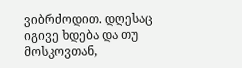ვიბრძოდით. დღესაც იგივე ხდება და თუ მოსკოვთან,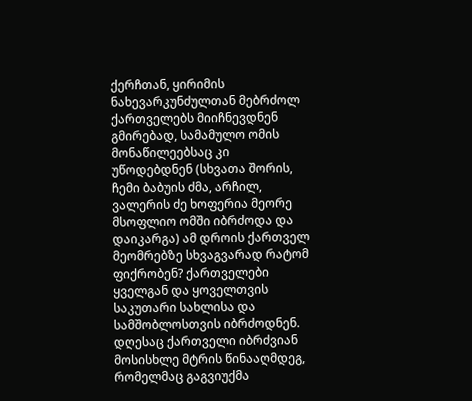ქერჩთან, ყირიმის ნახევარკუნძულთან მებრძოლ ქართველებს მიიჩნევდნენ გმირებად, სამამულო ომის მონაწილეებსაც კი უწოდებდნენ (სხვათა შორის, ჩემი ბაბუის ძმა, არჩილ, ვალერის ძე ხოფერია მეორე მსოფლიო ომში იბრძოდა და დაიკარგა) ამ დროის ქართველ მეომრებზე სხვაგვარად რატომ ფიქრობენ? ქართველები ყველგან და ყოველთვის საკუთარი სახლისა და სამშობლოსთვის იბრძოდნენ. დღესაც ქართველი იბრძვიან მოსისხლე მტრის წინააღმდეგ, რომელმაც გაგვიუქმა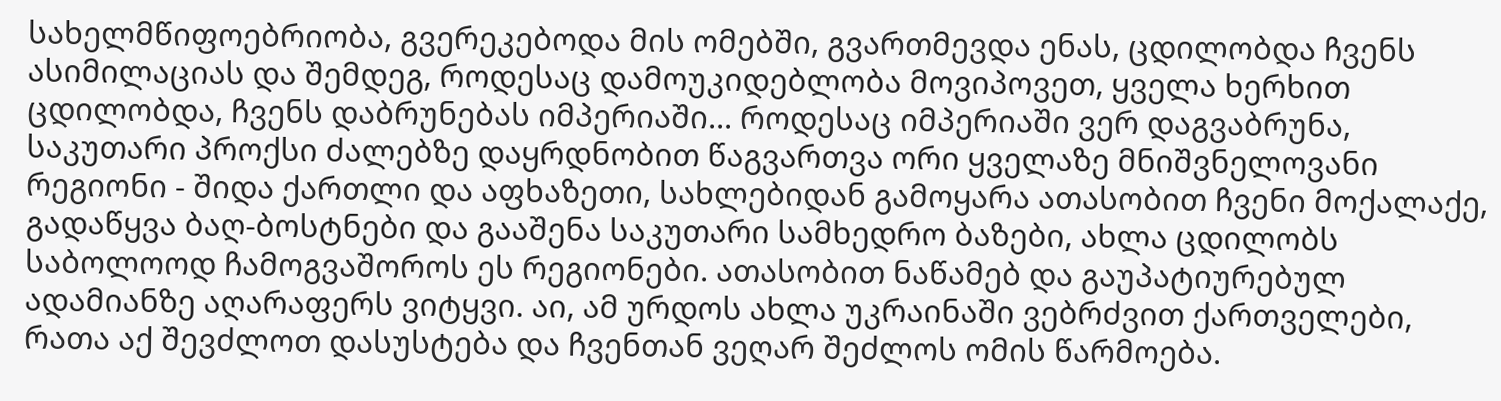სახელმწიფოებრიობა, გვერეკებოდა მის ომებში, გვართმევდა ენას, ცდილობდა ჩვენს ასიმილაციას და შემდეგ, როდესაც დამოუკიდებლობა მოვიპოვეთ, ყველა ხერხით ცდილობდა, ჩვენს დაბრუნებას იმპერიაში... როდესაც იმპერიაში ვერ დაგვაბრუნა, საკუთარი პროქსი ძალებზე დაყრდნობით წაგვართვა ორი ყველაზე მნიშვნელოვანი რეგიონი - შიდა ქართლი და აფხაზეთი, სახლებიდან გამოყარა ათასობით ჩვენი მოქალაქე, გადაწყვა ბაღ-ბოსტნები და გააშენა საკუთარი სამხედრო ბაზები, ახლა ცდილობს საბოლოოდ ჩამოგვაშოროს ეს რეგიონები. ათასობით ნაწამებ და გაუპატიურებულ ადამიანზე აღარაფერს ვიტყვი. აი, ამ ურდოს ახლა უკრაინაში ვებრძვით ქართველები, რათა აქ შევძლოთ დასუსტება და ჩვენთან ვეღარ შეძლოს ომის წარმოება.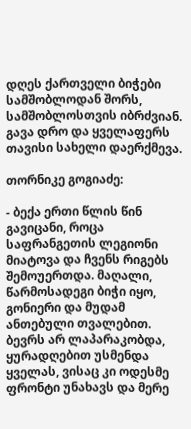დღეს ქართველი ბიჭები სამშობლოდან შორს, სამშობლოსთვის იბრძვიან. გავა დრო და ყველაფერს თავისი სახელი დაერქმევა.

თორნიკე გოგიაძე:

- ბექა ერთი წლის წინ გავიცანი, როცა საფრანგეთის ლეგიონი მიატოვა და ჩვენს რიგებს შემოუერთდა. მაღალი, წარმოსადეგი ბიჭი იყო, გონიერი და მუდამ ანთებული თვალებით. ბევრს არ ლაპარაკობდა, ყურადღებით უსმენდა ყველას, ვისაც კი ოდესმე ფრონტი უნახავს და მერე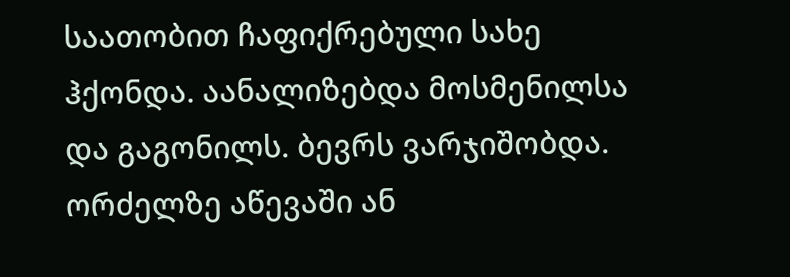საათობით ჩაფიქრებული სახე ჰქონდა. აანალიზებდა მოსმენილსა და გაგონილს. ბევრს ვარჯიშობდა. ორძელზე აწევაში ან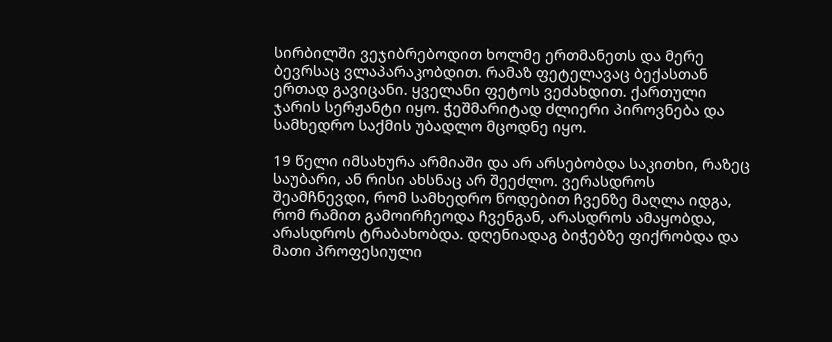სირბილში ვეჯიბრებოდით ხოლმე ერთმანეთს და მერე ბევრსაც ვლაპარაკობდით. რამაზ ფეტელავაც ბექასთან ერთად გავიცანი. ყველანი ფეტოს ვეძახდით. ქართული ჯარის სერჟანტი იყო. ჭეშმარიტად ძლიერი პიროვნება და სამხედრო საქმის უბადლო მცოდნე იყო.

19 წელი იმსახურა არმიაში და არ არსებობდა საკითხი, რაზეც საუბარი, ან რისი ახსნაც არ შეეძლო. ვერასდროს შეამჩნევდი, რომ სამხედრო წოდებით ჩვენზე მაღლა იდგა, რომ რამით გამოირჩეოდა ჩვენგან, არასდროს ამაყობდა, არასდროს ტრაბახობდა. დღენიადაგ ბიჭებზე ფიქრობდა და მათი პროფესიული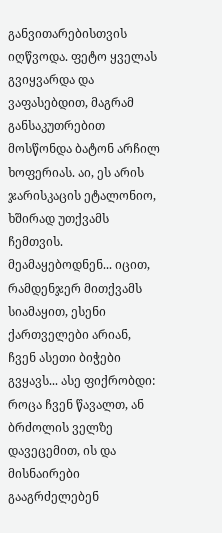განვითარებისთვის იღწვოდა. ფეტო ყველას გვიყვარდა და ვაფასებდით, მაგრამ განსაკუთრებით მოსწონდა ბატონ არჩილ ხოფერიას. აი, ეს არის ჯარისკაცის ეტალონიო, ხშირად უთქვამს ჩემთვის. მეამაყებოდნენ... იცით, რამდენჯერ მითქვამს სიამაყით, ესენი ქართველები არიან, ჩვენ ასეთი ბიჭები გვყავს... ასე ფიქრობდი: როცა ჩვენ წავალთ, ან ბრძოლის ველზე დავეცემით, ის და მისნაირები გააგრძელებენ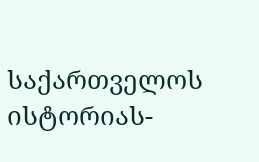საქართველოს ისტორიას-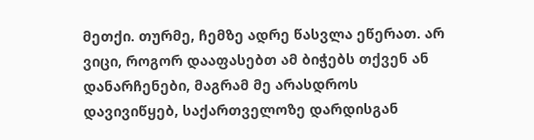მეთქი. თურმე, ჩემზე ადრე წასვლა ეწერათ. არ ვიცი, როგორ დააფასებთ ამ ბიჭებს თქვენ ან დანარჩენები, მაგრამ მე არასდროს დავივიწყებ, საქართველოზე დარდისგან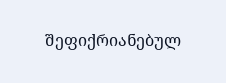შეფიქრიანებულ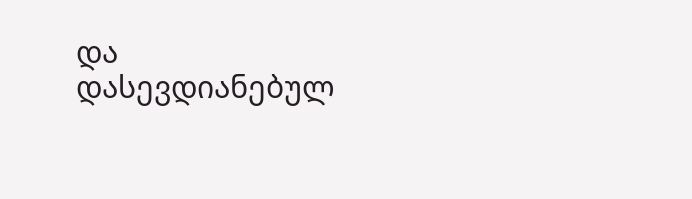და დასევდიანებულ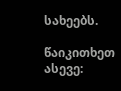სახეებს.

წაიკითხეთ ასევე: